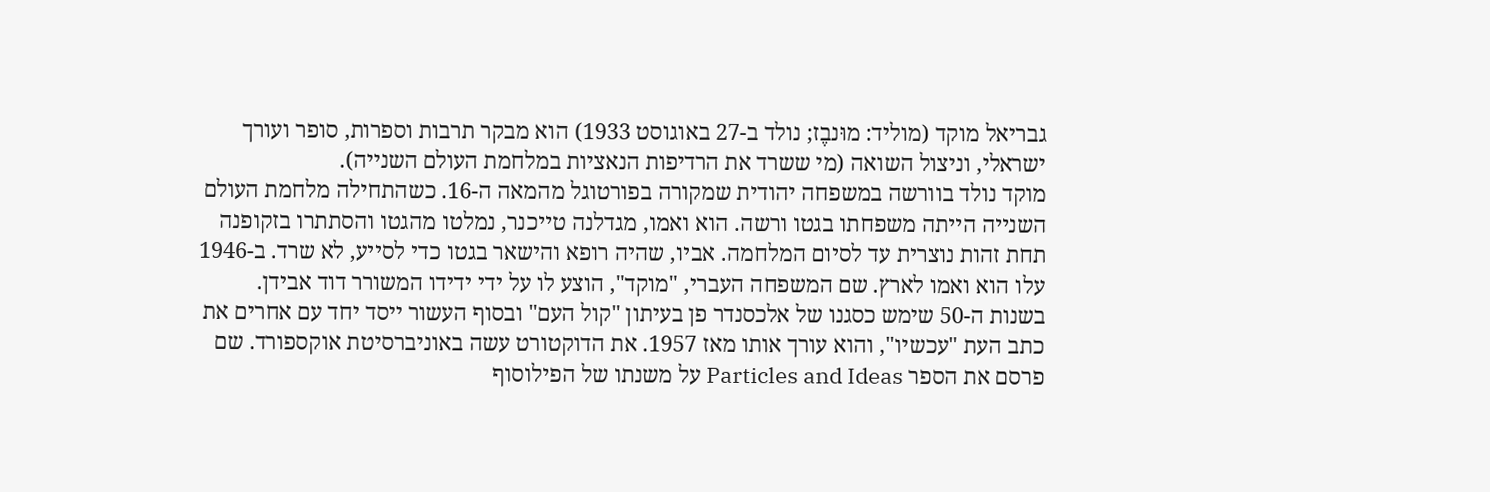גבריאל מוקד (מוליד: מוּנבֶז; נולד ב-27 באוגוסט 1933) הוא מבקר תרבות וספרות, סופר ועורך ישראלי, וניצול השואה (מי ששרד את הרדיפות הנאציות במלחמת העולם השנייה).
מוקד נולד בוורשה במשפחה יהודית שמקורה בפורטוגל מהמאה ה-16. כשהתחילה מלחמת העולם השנייה הייתה משפחתו בגטו ורשה. הוא ואמו, מגדלנה טייכנר, נמלטו מהגטו והסתתרו בזקופנה תחת זהות נוצרית עד לסיום המלחמה. אביו, שהיה רופא והישאר בגטו כדי לסייע, לא שרד. ב-1946 עלו הוא ואמו לארץ. שם המשפחה העברי, "מוקד", הוצע לו על ידי ידידו המשורר דוד אבידן.
בשנות ה-50 שימש כסגנו של אלכסנדר פן בעיתון "קול העם" ובסוף העשור ייסד יחד עם אחרים את כתב העת "עכשיו", והוא עורך אותו מאז 1957. את הדוקטורט עשה באוניברסיטת אוקספורד. שם פרסם את הספר Particles and Ideas על משנתו של הפילוסוף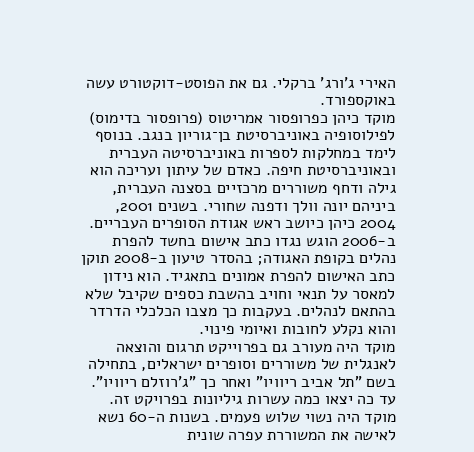האירי ג'ורג' ברקלי. גם את הפוסט-דוקטורט עשה באוקספורד.
מוקד כיהן כפרופסור אמריטוס (פרופסור בדימוס) לפילוסופיה באוניברסיטת בן־גוריון בנגב. בנוסף לימד במחלקות לספרות באוניברסיטה העברית ובאוניברסיטת חיפה. כאדם של עיתון ועריכה הוא גילה ודחף משוררים מרכזיים בסצנה העברית, ביניהם יונה וולך ודפנה שחורי. בשנים 2001, 2004 כיהן כיושב ראש אגודת הסופרים העבריים.
ב-2006 הוגש נגדו כתב אישום בחשד להפרת נהלים בקופת האגודה; בהסדר טיעון ב-2008 תוקן כתב האישום להפרת אמונים בתאגיד. הוא נידון למאסר על תנאי וחויב בהשבת כספים שקיבל שלא בהתאם לנהלים. בעקבות כך מצבו הכלכלי הדרדר והוא נקלע לחובות ואיומי פינוי.
מוקד היה מעורב גם בפרוייקט תרגום והוצאה לאנגלית של משוררים וסופרים ישראלים, בתחילה בשם "תל אביב ריוויו" ואחר כך "ג'רוזלם ריוויו". עד כה יצאו כמה עשרות גיליונות בפרויקט זה.
מוקד היה נשוי שלוש פעמים. בשנות ה-60 נשא לאישה את המשוררת עפרה שונית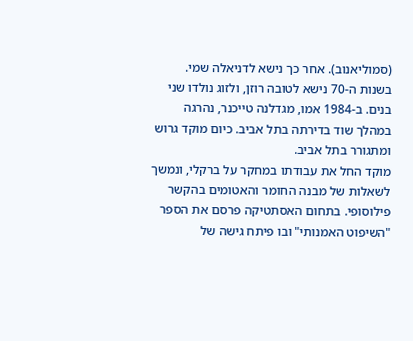(סמוליאנוב). אחר כך נישא לדניאלה שמי. בשנות ה-70 נישא לטובה רוזן, ולזוג נולדו שני בנים. ב-1984 אמו, מגדלנה טייכנר, נהרגה במהלך שוד בדירתה בתל אביב. כיום מוקד גרוש ומתגורר בתל אביב.
מוקד החל את עבודתו במחקר על ברקלי, ונמשך לשאלות של מבנה החומר והאטומים בהקשר פילוסופי. בתחום האסתטיקה פרסם את הספר "השיפוט האמנותי" ובו פיתח גישה של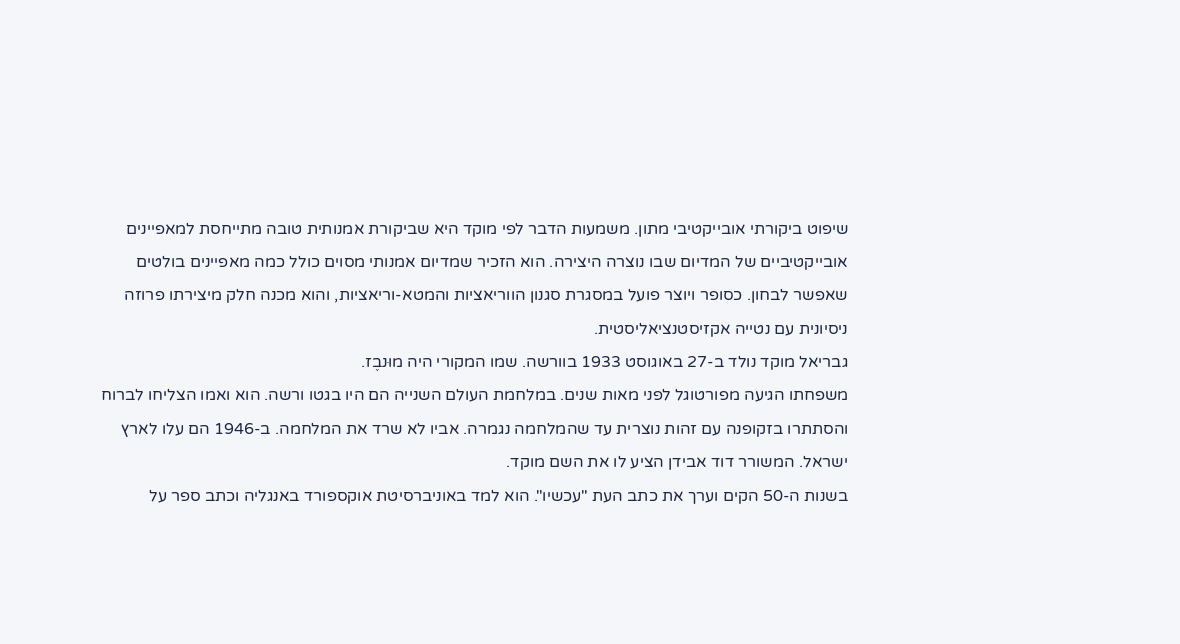שיפוט ביקורתי אובייקטיבי מתון. משמעות הדבר לפי מוקד היא שביקורת אמנותית טובה מתייחסת למאפיינים אובייקטיביים של המדיום שבו נוצרה היצירה. הוא הזכיר שמדיום אמנותי מסוים כולל כמה מאפיינים בולטים שאפשר לבחון. כסופר ויוצר פועל במסגרת סגנון הווריאציות והמטא-וריאציות, והוא מכנה חלק מיצירתו פרוזה ניסיונית עם נטייה אקזיסטנציאליסטית.
גבריאל מוקד נולד ב-27 באוגוסט 1933 בוורשה. שמו המקורי היה מוּנבֶז.
משפחתו הגיעה מפורטוגל לפני מאות שנים. במלחמת העולם השנייה הם היו בגטו ורשה. הוא ואמו הצליחו לברוח והסתתרו בזקופנה עם זהות נוצרית עד שהמלחמה נגמרה. אביו לא שרד את המלחמה. ב-1946 הם עלו לארץ ישראל. המשורר דוד אבידן הציע לו את השם מוקד.
בשנות ה-50 הקים וערך את כתב העת "עכשיו". הוא למד באוניברסיטת אוקספורד באנגליה וכתב ספר על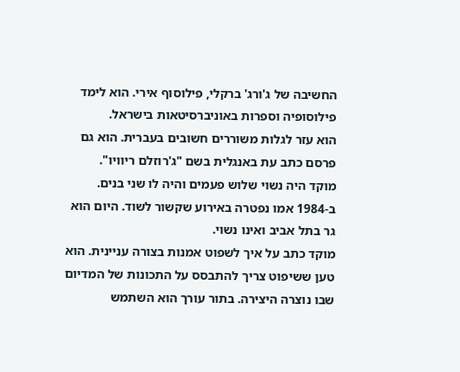החשיבה של ג'ורג' ברקלי, פילוסוף אירי. הוא לימד פילוסופיה וספרות באוניברסיטאות בישראל.
הוא עזר לגלות משוררים חשובים בעברית. הוא גם פרסם כתב עת באנגלית בשם "ג'רוזלם ריוויו".
מוקד היה נשוי שלוש פעמים והיה לו שני בנים. ב-1984 אמו נפטרה באירוע שקשור לשוד. היום הוא גר בתל אביב ואינו נשוי.
מוקד כתב על איך לשפוט אמנות בצורה עניינית. הוא טען ששיפוט צריך להתבסס על התכונות של המדיום שבו נוצרה היצירה. בתור עורך הוא השתמש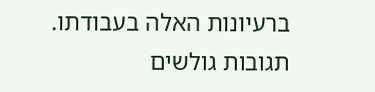ברעיונות האלה בעבודתו.
תגובות גולשים